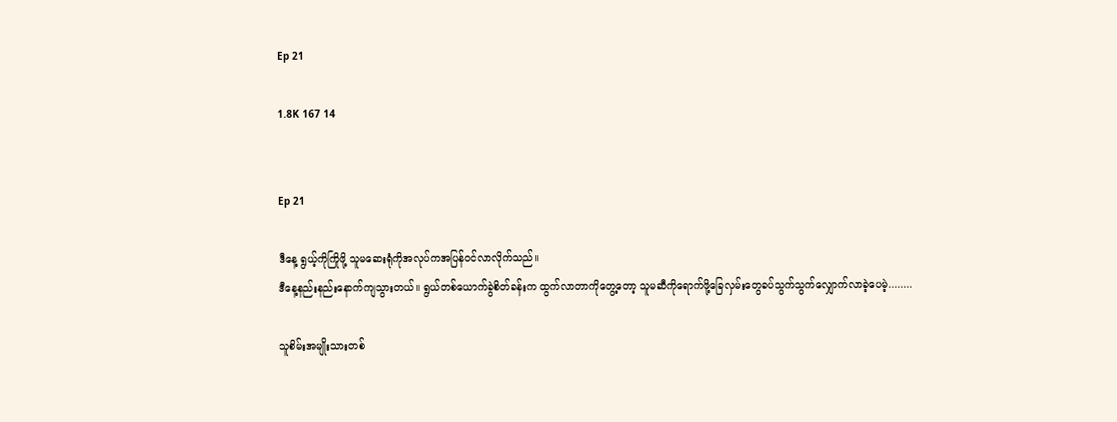Ep 21

1.8K 167 14


Ep 21

ဒီနေ့ ရွယ့်ကိုကြိုဖို့ သူမဆေးရုံကိုအလုပ်ကအပြန်ဝင်လာလိုက်သည်။
ဒီနေ့နည်းနည်းနောက်ကျသွားတယ်။ ရွယ်တစ်ယောက်ခွဲစိတ်ခန်းက ထွက်လာတာကိုတွေ့တော့ သူမဆီကိုရောက်ဖို့ခြေလှမ်းတွေခပ်သွက်သွက်လျှောက်လာခဲ့ပေမဲ့........

သူစိမ်းအမျိုးသားတစ်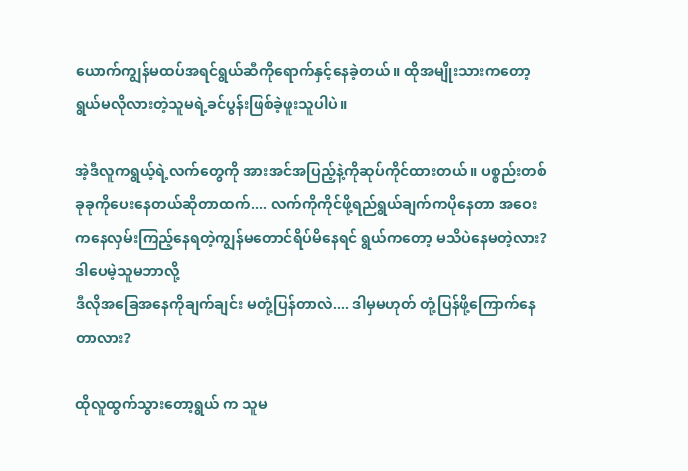ယောက်ကျွန်မထပ်အရင်ရွယ်ဆီကိုရောက်နှင့်နေခဲ့တယ်။ ထိုအမျိုးသားကတော့ ရွယ်မလိုလားတဲ့သူမရဲ့ခင်ပွန်းဖြစ်ခဲ့ဖူးသူပါပဲ။

အဲ့ဒီလူကရွယ့်ရဲ့လက်တွေကို အားအင်အပြည့်နဲ့ကိုဆုပ်ကိုင်ထားတယ်။ ပစ္စည်းတစ်ခုခုကိုပေးနေတယ်ဆိုတာထက်.... လက်ကိုကိုင်ဖို့ရည်ရွယ်ချက်ကပိုနေတာ အဝေးကနေလှမ်းကြည့်နေရတဲ့ကျွန်မတောင်ရိပ်မိနေရင် ရွယ်ကတော့ မသိပဲနေမတဲ့လား? ဒါပေမဲ့သူမဘာလို့
ဒီလိုအခြေအနေကိုချက်ချင်း မတုံ့ပြန်တာလဲ.... ဒါမှမဟုတ် တုံ့ပြန်ဖို့ကြောက်နေတာလား?

ထိုလူထွက်သွားတော့ရွယ် က သူမ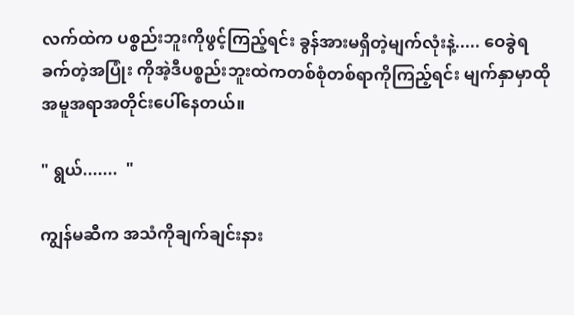လက်ထဲက ပစ္စည်းဘူးကိုဖွင့်ကြည့်ရင်း ခွန်အားမရှိတဲ့မျက်လုံးနဲ့..... ဝေခွဲရခက်တဲ့အပြုံး ကိုအဲ့ဒီပစ္စည်းဘူးထဲကတစ်စုံတစ်ရာကိုကြည့်ရင်း မျက်နှာမှာထိုအမူအရာအတိုင်းပေါ်နေတယ်။

" ရွယ်.......  "

ကျွန်မဆီက အသံကိုချက်ချင်းနား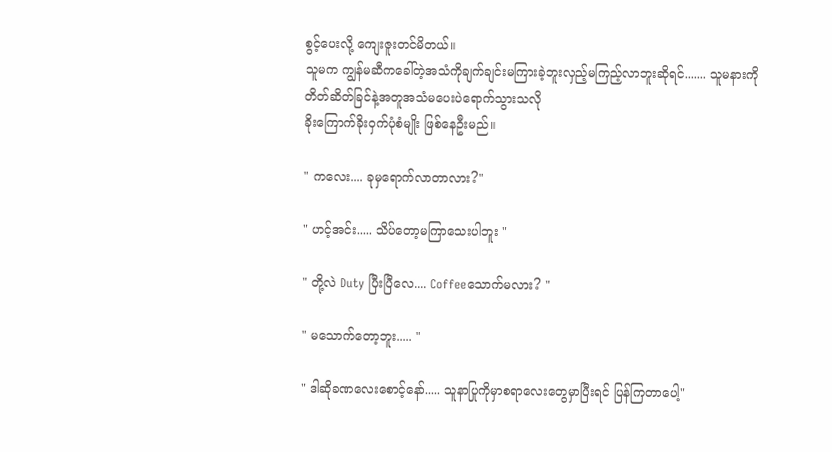စွင့်ပေးလို့ ကျေးဇူးတင်မိတယ်။
သူမက ကျွန်မဆီကခေါ်တဲ့အသံကိုချက်ချင်းမကြားခဲ့ဘူးလှည့်မကြည့်လာဘူးဆိုရင်....... သူမနားကိုတိတ်ဆိတ်ခြင်နဲ့အတူအသံမပေးပဲရောက်သွားသလို
ခိုးကြောက်ခိုးဝှက်ပုံစံမျိုး ဖြစ်နေဦးမည်။

" ကလေး.... ခုမှရောက်လာတာလား?"

" ဟင့်အင်း..... သိပ်တော့မကြာသေးပါဘူး "

" တို့လဲ Duty ပြီးပြီလေ.... Coffeeသောက်မလား? "

" မသောက်တော့ဘူး..... "

" ဒါဆိုခဏလေးစောင့်နော်..... သူနာပြုကိုမှာစရာလေးတွေမှာပြီးရင် ပြန်ကြတာပေါ့"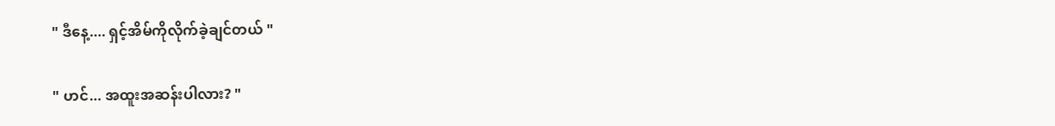" ဒီနေ့.... ရှင့်အိမ်ကိုလိုက်ခဲ့ချင်တယ် "

" ဟင်... အထူးအဆန်းပါလား? "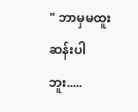" ဘာမှမထူးဆန်းပါဘူး.....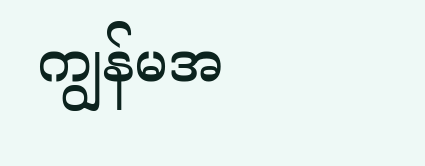ကျွန်မအ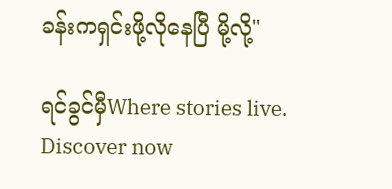ခန်းကရှင်းဖို့လိုနေပြီ မို့လို့"

ရင်ခွင်မှီWhere stories live. Discover now